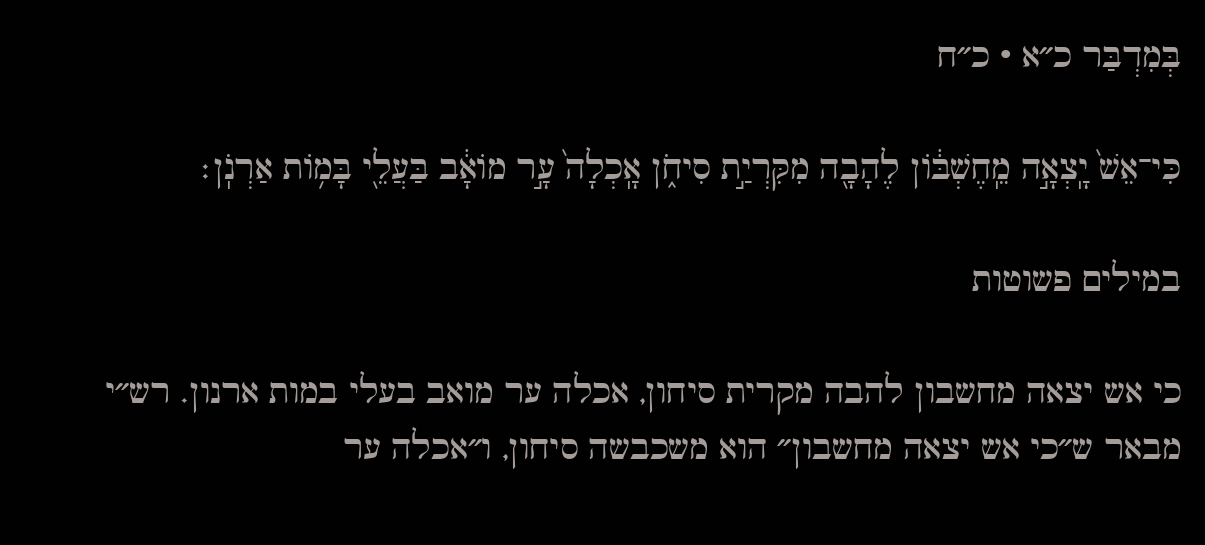בְּמִדְבַּר כ״א · כ״ח

כִּי־אֵשׁ֙ יָֽצְאָ֣ה מֵֽחֶשְׁבּ֔וֹן לֶהָבָ֖ה מִקִּרְיַ֣ת סִיחֹ֑ן אָֽכְלָה֙ עָ֣ר מוֹאָ֔ב בַּעֲלֵ֖י בָּמ֥וֹת אַרְנֹֽן׃

במילים פשוטות

כי אש יצאה מחשבון להבה מקרית סיחון, אכלה ער מואב בעלי במות ארנון. רש״י מבאר ש״כי אש יצאה מחשבון״ הוא משכבשה סיחון, ו״אכלה ער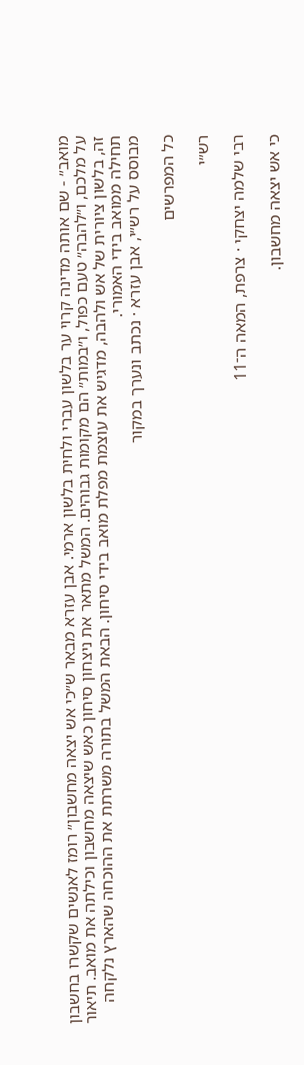מואב״ - שם אותה מדינה קרוי ער בלשון עברי ולחית בלשון ארמי. אבן עזרא מבאר ש״כי אש יצאה מחשבון״ רומז לאנשים שקשרו בחשבון על מלכם, ו״להבה״ טעם כפול, ו״במות״ הם מקומות גבוהים. המשל מתאר את ניצחון סיחון כאש שיצאה מחשבון וכילתה את מואב. תיאור זה, בלשון ציורית של אש ולהבה, מדגיש את עוצמת מפלת מואב בידי סיחון. הבאת המשל בתורה משרתת את ההוכחה שהארץ נלקחה תחילה ממואב בידי האמורי.
מבוסס על רש״י, אבן עזרא · נכתב ונערך במקור

כל המפרשים

רש״י

רבי שלמה יצחקי · צרפת, המאה ה־11

כי אש יצאה מחשבון.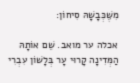מִשֶּׁכְּבָשָׁהּ סִיחוֹן:

אכלה ער מואב. שֵׁם אוֹתָהּ הַמְּדִינָה קָרוּי עָר בְּלָשׁוֹן עִבְרִי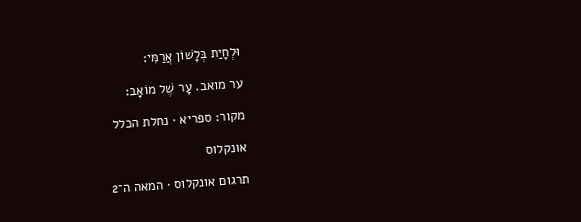וּלְחָיַת בְּלָשׁוֹן אֲרַמִּי:

ער מואב. עָר שֶׁל מוֹאָב:

מקור: ספריא · נחלת הכלל

אונקלוס

תרגום אונקלוס · המאה ה־2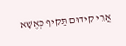אֲרֵי קִידוּם תַּקִיף כְּאֶשָׁא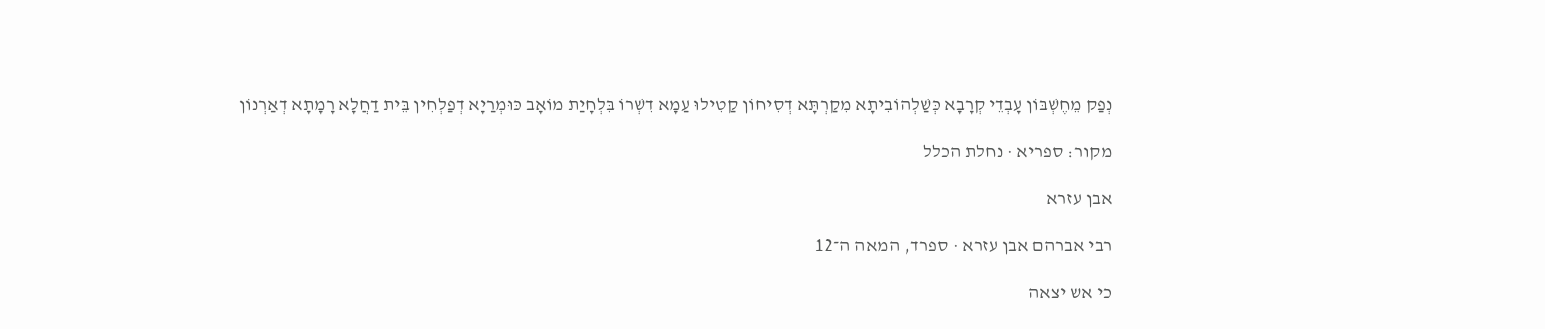נְפַק מֵחֶשְׁבּוֹן עָבְדֵי קְרָבָא כְּשַׁלְהוֹבִיתָא מִקַרְתָּא דְסִיחוֹן קַטִילוּ עַמָא דִשְׁרוֹ בִּלְחָיַת מוֹאָב כּוּמְרַיָא דְפַלְחִין בֵּית דַחֲלָא רָמָתָא דְאַרְנוֹן

מקור: ספריא · נחלת הכלל

אבן עזרא

רבי אברהם אבן עזרא · ספרד, המאה ה־12

כי אש יצאה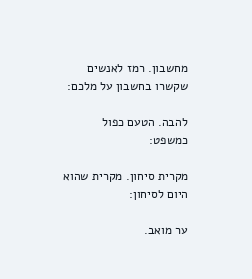מחשבון. רמז לאנשים שקשרו בחשבון על מלכם:

להבה. הטעם כפול כמשפט:

מקרית סיחון. מקרית שהוא היום לסיחון:

ער מואב.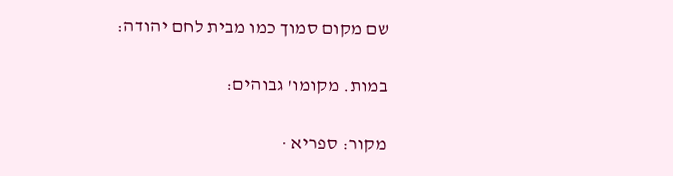שם מקום סמוך כמו מבית לחם יהודה:

במות. מקומו' גבוהים:

מקור: ספריא ·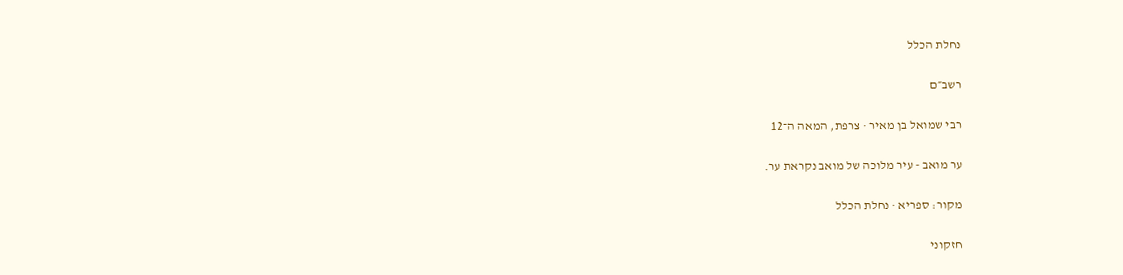נחלת הכלל

רשב״ם

רבי שמואל בן מאיר · צרפת, המאה ה־12

ער מואב - עיר מלוכה של מואב נקראת ער.

מקור: ספריא · נחלת הכלל

חזקוני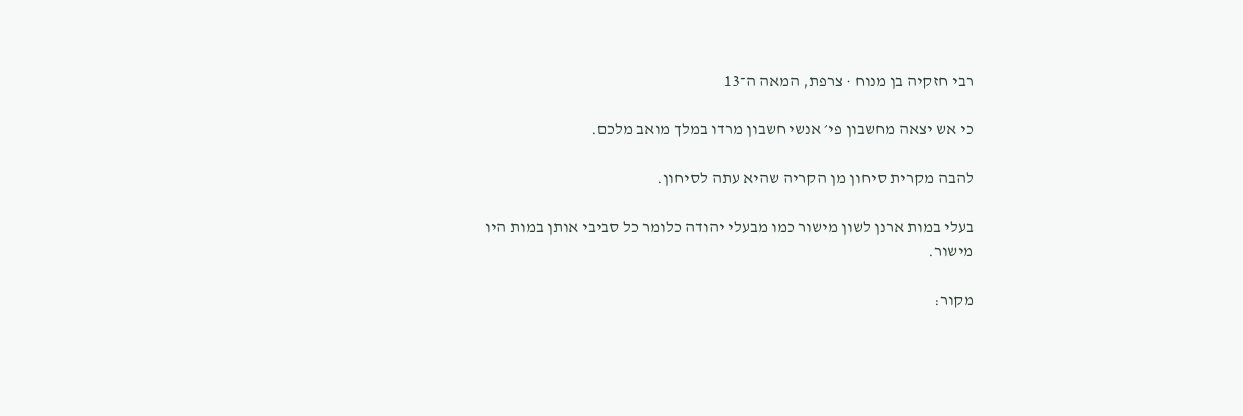רבי חזקיה בן מנוח · צרפת, המאה ה־13

כי אש יצאה מחשבון פי׳ אנשי חשבון מרדו במלך מואב מלכם.

להבה מקרית סיחון מן הקריה שהיא עתה לסיחון.

בעלי במות ארנן לשון מישור כמו מבעלי יהודה כלומר כל סביבי אותן במות היו מישור.

מקור: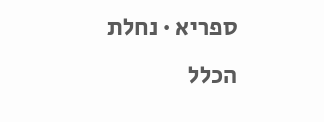ספריא · נחלת הכלל